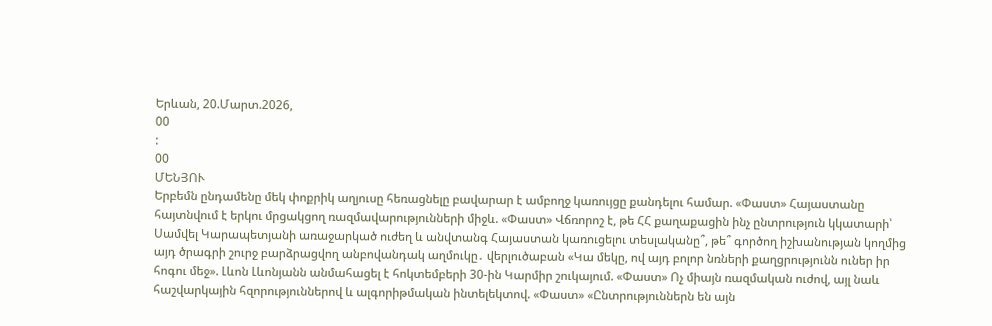Երևան, 20.Մարտ.2026,
00
:
00
ՄԵՆՅՈՒ
Երբեմն ընդամենը մեկ փոքրիկ աղյուսը հեռացնելը բավարար է ամբողջ կառույցը քանդելու համար. «Փաստ» Հայաստանը հայտնվում է երկու մրցակցող ռազմավարությունների միջև. «Փաստ» Վճռորոշ է, թե ՀՀ քաղաքացին ինչ ընտրություն կկատարի՝ Սամվել Կարապետյանի առաջարկած ուժեղ և անվտանգ Հայաստան կառուցելու տեսլականը՞, թե՞ գործող իշխանության կողմից այդ ծրագրի շուրջ բարձրացվող անբովանդակ աղմուկը․ վերլուծաբան «Կա մեկը, ով այդ բոլոր նռների քաղցրությունն ուներ իր հոգու մեջ». Լևոն Լևոնյանն անմահացել է հոկտեմբերի 30-ին Կարմիր շուկայում. «Փաստ» Ոչ միայն ռազմական ուժով, այլ նաև հաշվարկային հզորություններով և ալգորիթմական ինտելեկտով. «Փաստ» «Ընտրություններն են այն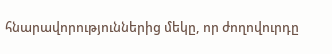հնարավորություններից մեկը, որ ժողովուրդը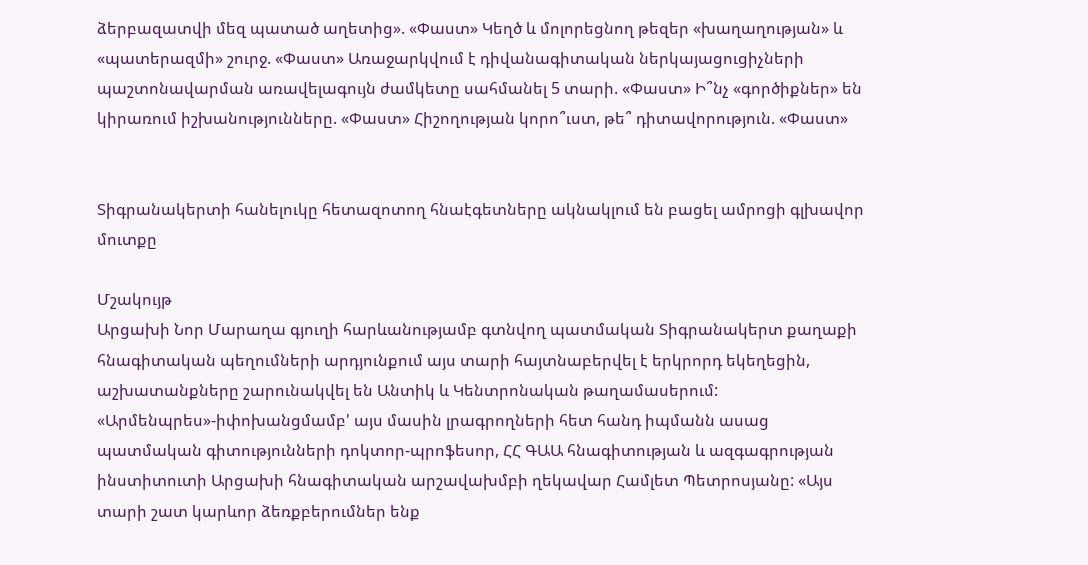ձերբազատվի մեզ պատած աղետից». «Փաստ» Կեղծ և մոլորեցնող թեզեր «խաղաղության» և «պատերազմի» շուրջ. «Փաստ» Առաջարկվում է դիվանագիտական ներկայացուցիչների պաշտոնավարման առավելագույն ժամկետը սահմանել 5 տարի. «Փաստ» Ի՞նչ «գործիքներ» են կիրառում իշխանությունները. «Փաստ» Հիշողության կորո՞ւստ, թե՞ դիտավորություն. «Փաստ»


Տիգրանակերտի հանելուկը հետազոտող հնաէգետները ակնակլում են բացել ամրոցի գլխավոր մուտքը

Մշակույթ
Արցախի Նոր Մարաղա գյուղի հարևանությամբ գտնվող պատմական Տիգրանակերտ քաղաքի հնագիտական պեղումների արդյունքում այս տարի հայտնաբերվել է երկրորդ եկեղեցին, աշխատանքները շարունակվել են Անտիկ և Կենտրոնական թաղամասերում: «Արմենպրես»-իփոխանցմամբ' այս մասին լրագրողների հետ հանդ իպմանն ասաց պատմական գիտությունների դոկտոր-պրոֆեսոր, ՀՀ ԳԱԱ հնագիտության և ազգագրության ինստիտուտի Արցախի հնագիտական արշավախմբի ղեկավար Համլետ Պետրոսյանը: «Այս տարի շատ կարևոր ձեռքբերումներ ենք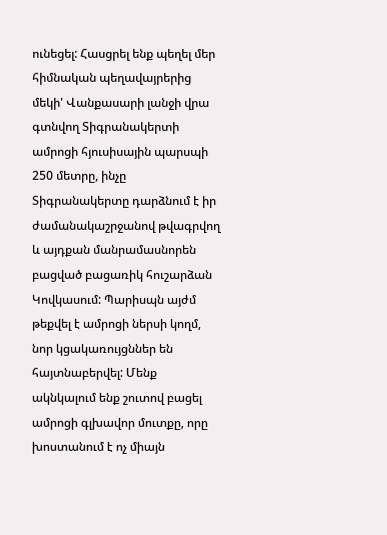ունեցել: Հասցրել ենք պեղել մեր հիմնական պեղավայրերից մեկի' Վանքասարի լանջի վրա գտնվող Տիգրանակերտի ամրոցի հյուսիսային պարսպի 250 մետրը, ինչը Տիգրանակերտը դարձնում է իր ժամանակաշրջանով թվագրվող և այդքան մանրամասնորեն բացված բացառիկ հուշարձան Կովկասում: Պարիսպն այժմ թեքվել է ամրոցի ներսի կողմ, նոր կցակառույցններ են հայտնաբերվել: Մենք ակնկալում ենք շուտով բացել ամրոցի գլխավոր մուտքը, որը խոստանում է ոչ միայն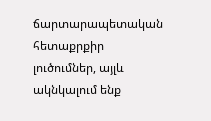ճարտարապետական հետաքրքիր լուծումներ, այլև ակնկալում ենք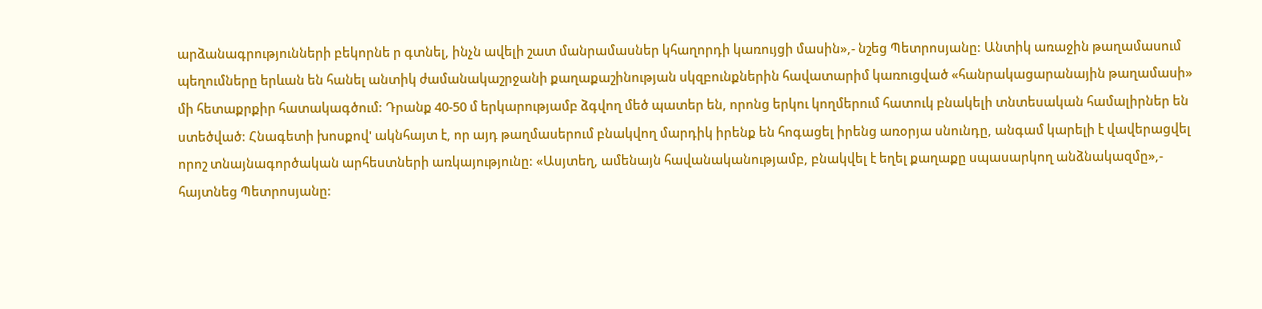արձանագրությունների բեկորնե ր գտնել, ինչն ավելի շատ մանրամասներ կհաղորդի կառույցի մասին»,- նշեց Պետրոսյանը: Անտիկ առաջին թաղամասում պեղումները երևան են հանել անտիկ ժամանակաշրջանի քաղաքաշինության սկզբունքներին հավատարիմ կառուցված «հանրակացարանային թաղամասի» մի հետաքրքիր հատակագծում: Դրանք 40-50 մ երկարությամբ ձգվող մեծ պատեր են, որոնց երկու կողմերում հատուկ բնակելի տնտեսական համալիրներ են ստեծված: Հնագետի խոսքով' ակնհայտ է, որ այդ թաղմասերում բնակվող մարդիկ իրենք են հոգացել իրենց առօրյա սնունդը, անգամ կարելի է վավերացվել որոշ տնայնագործական արհեստների առկայությունը: «Ասյտեղ, ամենայն հավանականությամբ, բնակվել է եղել քաղաքը սպասարկող անձնակազմը»,- հայտնեց Պետրոսյանը: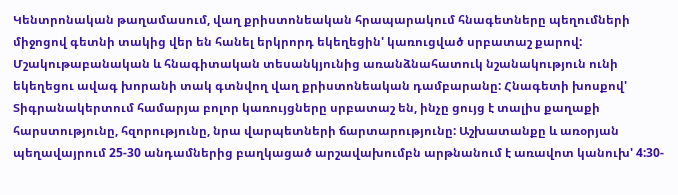Կենտրոնական թաղամասում, վաղ քրիստոնեական հրապարակում հնագետները պեղումների միջոցով գետնի տակից վեր են հանել երկրորդ եկեղեցին' կառուցված սրբատաշ քարով: Մշակութաբանական և հնագիտական տեսանկյունից առանձնահատուկ նշանակություն ունի եկեղեցու ավագ խորանի տակ գտնվող վաղ քրիստոնեական դամբարանը: Հնագետի խոսքով' Տիգրանակերտում համարյա բոլոր կառույցները սրբատաշ են, ինչը ցույց է տալիս քաղաքի հարստությունը, հզորությունը, նրա վարպետների ճարտարությունը: Աշխատանքը և առօրյան պեղավայրում 25-30 անդամներից բաղկացած արշավախումբն արթնանում է առավոտ կանուխ' 4:30-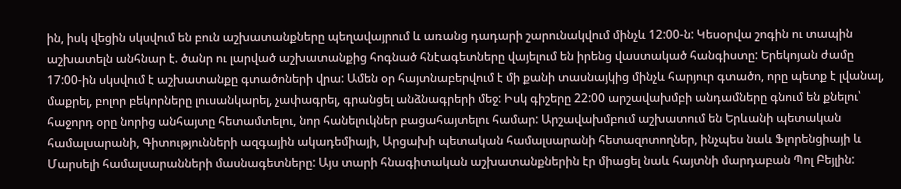ին, իսկ վեցին սկսվում են բուն աշխատանքները պեղավայրում և առանց դադարի շարունակվում մինչև 12:00-ն: Կեսօրվա շոգին ու տապին աշխատելն անհնար է. ծանր ու լարված աշխատանքից հոգնած հնէագետները վայելում են իրենց վաստակած հանգիստը: Երեկոյան ժամը 17:00-ին սկսվում է աշխատանքը գտածոների վրա: Ամեն օր հայտնաբերվում է մի քանի տասնայկից մինչև հարյուր գտածո, որը պետք է լվանալ, մաքրել, բոլոր բեկորները լուսանկարել, չափագրել, գրանցել անձնագրերի մեջ: Իսկ գիշերը 22:00 արշավախմբի անդամները գնում են քնելու՝ հաջորդ օրը նորից անհայտը հետամտելու, նոր հանելուկներ բացահայտելու համար: Արշավախմբում աշխատում են Երևանի պետական համալսարանի, Գիտությունների ազգային ակադեմիայի, Արցախի պետական համալսարանի հետազոտողներ, ինչպես նաև Ֆլորենցիայի և Մարսելի համալսարանների մասնագետները: Այս տարի հնագիտական աշխատանքներին էր միացել նաև հայտնի մարդաբան Պոլ Բեյլին: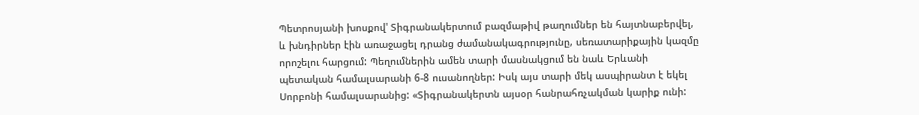Պետրոսյանի խոսքով' Տիգրանակերտում բազմաթիվ թաղումներ են հայտնաբերվել, և խնդիրներ էին առաջացել դրանց ժամանակագրությունը, սեռատարիքային կազմը որոշելու հարցում: Պեղումներին ամեն տարի մասնակցում են նաև Երևանի պետական համալսարանի 6-8 ուսանողներ: Իսկ այս տարի մեկ ասպիրանտ է եկել Սորբոնի համալսարանից: «Տիգրանակերտն այսօր հանրահռչակման կարիք ունի: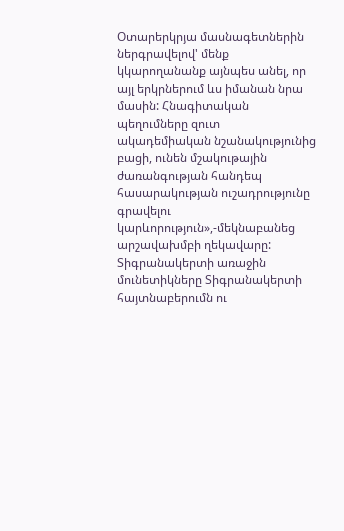Օտարերկրյա մասնագետներին ներգրավելով' մենք կկարողանանք այնպես անել, որ այլ երկրներում ևս իմանան նրա մասին: Հնագիտական պեղումները զուտ ակադեմիական նշանակությունից բացի, ունեն մշակութային ժառանգության հանդեպ հասարակության ուշադրությունը գրավելու կարևորություն»,-մեկնաբանեց արշավախմբի ղեկավարը: Տիգրանակերտի առաջին մունետիկները Տիգրանակերտի հայտնաբերումն ու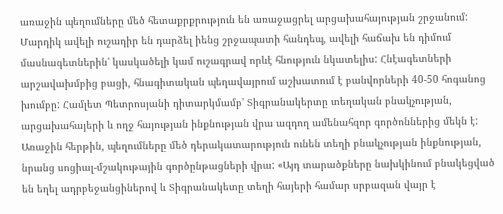առաջին պեղումները մեծ հետաքրքրություն են առաջացրել արցախահայության շրջանում: Մարդիկ ավելի ուշադիր են դարձել իենց շրջապատի հանդեպ, ավելի հաճախ են դիմում մասնագետներին' կասկածելի կամ ուշագրավ որևէ հնություն նկատելիս: Հնէագետների արշավախմբից բացի, հնագիտական պեղավայրում աշխատում է բանվորների 40-50 հոգանոց խումբը: Համլետ Պետրոսյանի դիտարկմամբ' Տիգրանակերտը տեղական բնակչության, արցախահայերի և ողջ հայության ինքնության վրա ազդող ամենահզոր գործոններից մեկն է: Առաջին հերթին, պեղումները մեծ դերակատարություն ունեն տեղի բնակչության ինքնության, նրանց սոցիալ-մշակութային գործընթացների վրա: «Այդ տարածքները նախկինում բնակեցված են եղել ադրբեջանցիներով և Տիգրանակետը տեղի հայերի համար սրբազան վայր է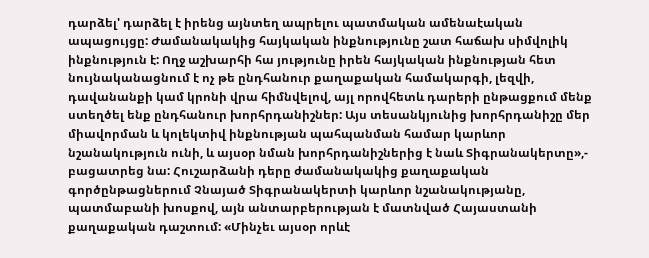դարձել' դարձել է իրենց այնտեղ ապրելու պատմական ամենաէական ապացույցը: Ժամանակակից հայկական ինքնությունը շատ հաճախ սիմվոլիկ ինքնություն է: Ողջ աշխարհի հա յությունը իրեն հայկական ինքնության հետ նույնականացնում է ոչ թե ընդհանուր քաղաքական համակարգի, լեզվի, դավանանքի կամ կրոնի վրա հիմնվելով, այլ որովհետև դարերի ընթացքում մենք ստեղծել ենք ընդհանուր խորհրդանիշներ: Այս տեսանկյունից խորհրդանիշը մեր միավորման և կոլեկտիվ ինքնության պահպանման համար կարևոր նշանակություն ունի, և այսօր նման խորհրդանիշներից է նաև Տիգրանակերտը»,- բացատրեց նա: Հուշարձանի դերը ժամանակակից քաղաքական գործընթացներում Չնայած Տիգրանակերտի կարևոր նշանակությանը, պատմաբանի խոսքով, այն անտարբերության է մատնված Հայաստանի քաղաքական դաշտում: «Մինչեւ այսօր որևէ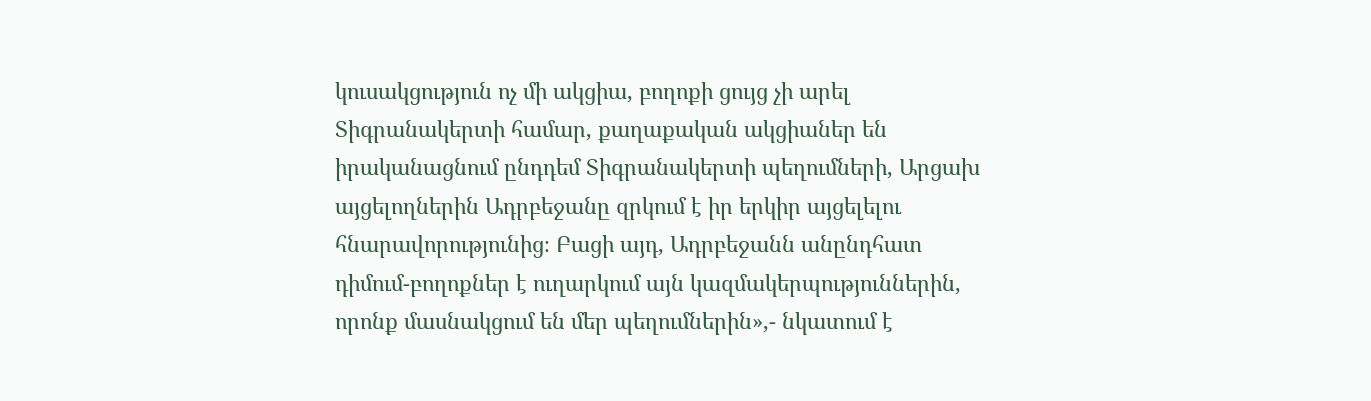կուսակցություն ոչ մի ակցիա, բողոքի ցույց չի արել Տիգրանակերտի համար, քաղաքական ակցիաներ են իրականացնում ընդդեմ Տիգրանակերտի պեղումների, Արցախ այցելողներին Ադրբեջանը զրկում է իր երկիր այցելելու հնարավորությունից։ Բացի այդ, Ադրբեջանն անընդհատ դիմում-բողոքներ է ուղարկում այն կազմակերպություններին, որոնք մասնակցում են մեր պեղումներին»,- նկատում է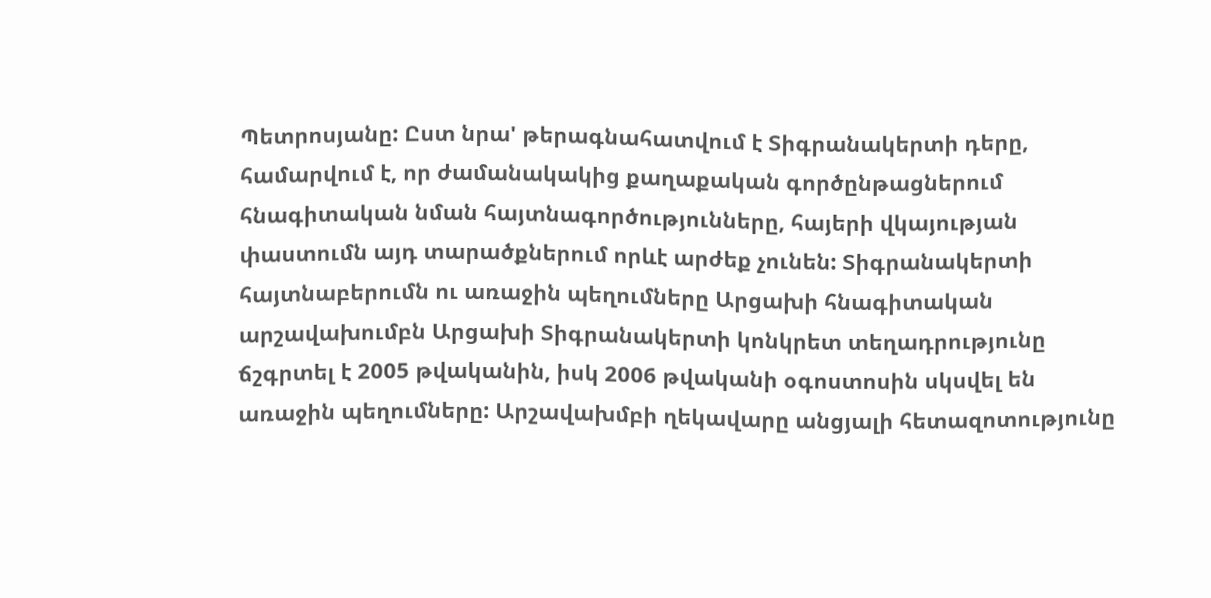Պետրոսյանը: Ըստ նրա' թերագնահատվում է Տիգրանակերտի դերը, համարվում է, որ ժամանակակից քաղաքական գործընթացներում հնագիտական նման հայտնագործությունները, հայերի վկայության փաստումն այդ տարածքներում որևէ արժեք չունեն: Տիգրանակերտի հայտնաբերումն ու առաջին պեղումները Արցախի հնագիտական արշավախումբն Արցախի Տիգրանակերտի կոնկրետ տեղադրությունը ճշգրտել է 2005 թվականին, իսկ 2006 թվականի օգոստոսին սկսվել են առաջին պեղումները: Արշավախմբի ղեկավարը անցյալի հետազոտությունը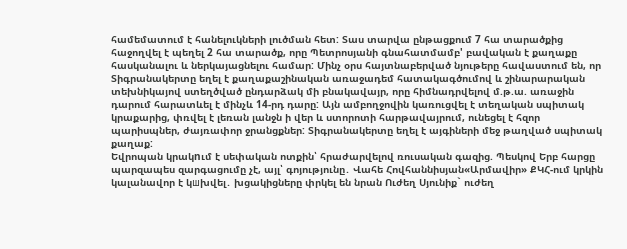համեմատում է հանելուկների լուծման հետ: Տաս տարվա ընթացքում 7 հա տարածքից հաջողվել է պեղել 2 հա տարածք, որը Պետրոսյանի գնահատմամբ' բավական է քաղաքը հասկանալու և ներկայացնելու համար: Մինչ օրս հայտնաբերված նյութերը հավաստում են, որ Տիգրանակերտը եղել է քաղաքաշինական առաջադեմ հատակագծումով և շինարարական տեխնիկայով ստեղծված ընդարձակ մի բնակավայր, որը հիմնադրվելով մ.թ.ա. առաջին դարում հարատևել է մինչև 14-րդ դարը: Այն ամբողջովին կառուցվել է տեղական սպիտակ կրաքարից, փռվել է լեռան լանջն ի վեր և ստորոտի հարթավայրում, ունեցել է հզոր պարիսպներ, ժայռափոր ջրանցքներ: Տիգրանակերտը եղել է այգիների մեջ թաղված սպիտակ քաղաք:
Եվրոպան կրակnւմ է սեփական ոտքին՝ հրաժարվելով ռուսական գազից. Պեսկով Երբ հարցը պարզապես զարգացումը չէ, այլ՝ գոյությունը․ Վահե Հովհաննիսյան«Արմավիր» ՔԿՀ-ում կրկին կալանավոր է կшխվել․ խցակիցները փրկել են նրան Ուժեղ Սյունիք` ուժեղ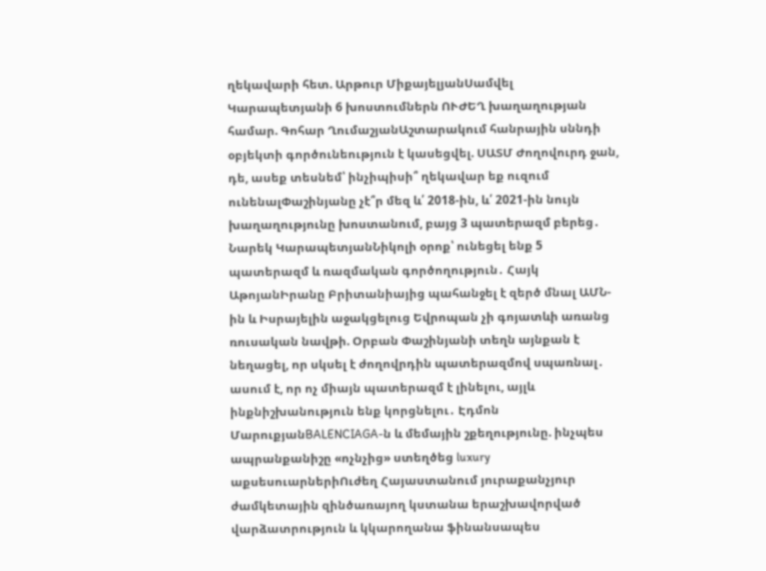ղեկավարի հետ. Արթուր ՄիքայելյանՍամվել Կարապետյանի 6 խոստումներն ՈՒԺԵՂ խաղաղության համար. Գոհար ՂումաշյանԱշտարակում հանրային սննդի օբյեկտի գործունեություն է կասեցվել. ՍԱՏՄ Ժողովուրդ ջան, դե, ասեք տեսնեմ՝ ինչիպիսի՞ ղեկավար եք ուզում ունենալՓաշինյանը չէ՞ր մեզ և՛ 2018-ին, և՛ 2021-ին նույն խաղաղությունը խոստանում, բայց 3 պատերազմ բերեց․ Նարեկ ԿարապետյանՆիկոլի օրոք՝ ունեցել ենք 5 պատերազմ և ռազմական գործողություն․ Հայկ ԱթոյանԻրանը Բրիտանիայից պահանջել է զերծ մնալ ԱՄՆ-ին և Իսրայելին աջակցելուց Եվրոպան չի գոյատևի առանց ռուսական նավթի. Օրբան Փաշինյանի տեղն այնքան է նեղացել, որ սկսել է ժողովրդին պատերազմով սպառնալ․ ասում է, որ ոչ միայն պատերազմ է լինելու, այլև ինքնիշխանություն ենք կորցնելու․ Էդմոն ՄարուքյանBALENCIAGA-ն և մեմային շքեղությունը. ինչպես ապրանքանիշը «ոչնչից» ստեղծեց luxury աքսեսուարներիՈւժեղ Հայաստանում յուրաքանչյուր ժամկետային զինծառայող կստանա երաշխավորված վարձատրություն և կկարողանա ֆինանսապես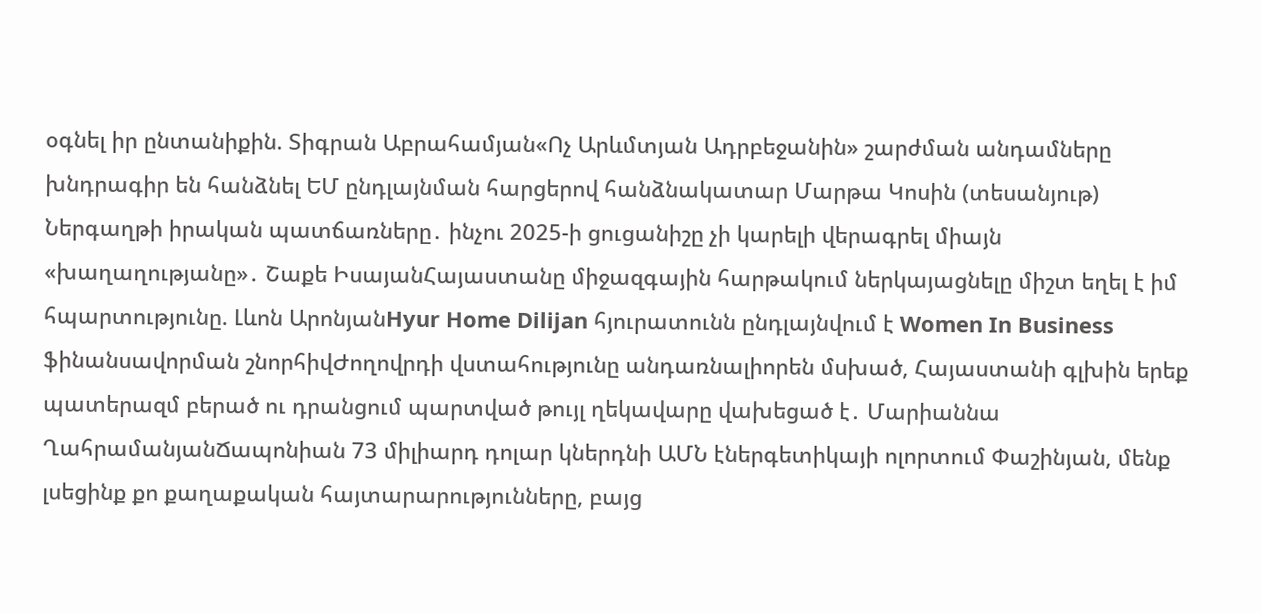օգնել իր ընտանիքին. Տիգրան Աբրահամյան«Ոչ Արևմտյան Ադրբեջանին» շարժման անդամները խնդրագիր են հանձնել ԵՄ ընդլայնման հարցերով հանձնակատար Մարթա Կոսին (տեսանյութ) Ներգաղթի իրական պատճառները․ ինչու 2025-ի ցուցանիշը չի կարելի վերագրել միայն «խաղաղությանը»․ Շաքե ԻսայանՀայաստանը միջազգային հարթակում ներկայացնելը միշտ եղել է իմ հպարտությունը. Լևոն ԱրոնյանHyur Home Dilijan հյուրատունն ընդլայնվում է Women In Business ֆինանսավորման շնորհիվԺողովրդի վստահությունը անդառնալիորեն մսխած, Հայաստանի գլխին երեք պատերազմ բերած ու դրանցում պարտված թույլ ղեկավարը վախեցած է․ Մարիաննա ՂահրամանյանՃապոնիան 73 միլիարդ դոլար կներդնի ԱՄՆ էներգետիկայի ոլորտում Փաշինյան, մենք լսեցինք քո քաղաքական հայտարարությունները, բայց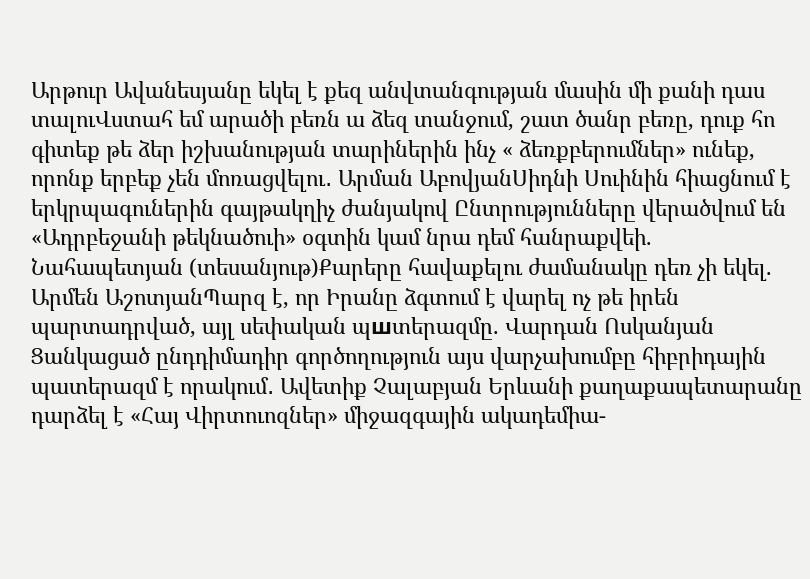Արթուր Ավանեսյանը եկել է քեզ անվտանգության մասին մի քանի դաս տալուՎստահ եմ արածի բեռն ա ձեզ տանջում, շատ ծանր բեռը, դուք հո գիտեք թե ձեր իշխանության տարիներին ինչ « ձեռքբերումներ» ունեք, որոնք երբեք չեն մոռացվելու․ Արման ԱբովյանՍիդնի Սուինին հիացնում է երկրպագուներին գայթակղիչ ժանյակով Ընտրությունները վերածվում են «Ադրբեջանի թեկնածուի» օգտին կամ նրա դեմ հանրաքվեի. Նահապետյան (տեսանյութ)Քարերը հավաքելու ժամանակը դեռ չի եկել. Արմեն ԱշոտյանՊարզ է, որ Իրանը ձգտում է վարել ոչ թե իրեն պարտադրված, այլ սեփական պшտերազմը. Վարդան Ոսկանյան Ցանկացած ընդդիմադիր գործողություն այս վարչախումբը հիբրիդային պատերազմ է որակում․ Ավետիք Չալաբյան Երևանի քաղաքապետարանը դարձել է «Հայ Վիրտուոզներ» միջազգային ակադեմիա-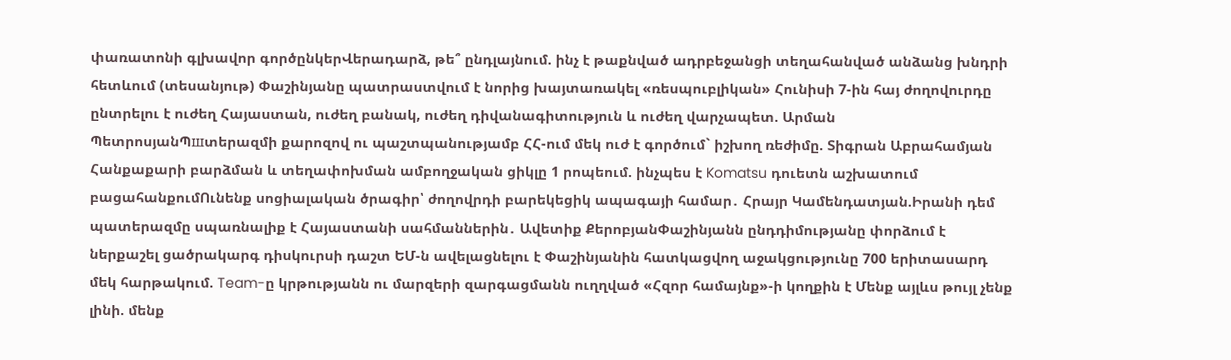փառատոնի գլխավոր գործընկերՎերադարձ, թե՞ ընդլայնում. ինչ է թաքնված ադրբեջանցի տեղահանված անձանց խնդրի հետևում (տեսանյութ) Փաշինյանը պատրաստվում է նորից խայտառակել «ռեսպուբլիկան» Հունիսի 7-ին հայ ժողովուրդը ընտրելու է ուժեղ Հայաստան, ուժեղ բանակ, ուժեղ դիվանագիտություն և ուժեղ վարչապետ. Արման ՊետրոսյանՊшտերազմի քարոզով ու պաշտպանությամբ ՀՀ-ում մեկ ուժ է գործում` իշխող ռեժիմը. Տիգրան Աբրահամյան Հանքաքարի բարձման և տեղափոխման ամբողջական ցիկլը 1 րոպեում. ինչպես է Komatsu դուետն աշխատում բացահանքումՈւնենք սոցիալական ծրագիր՝ ժողովրդի բարեկեցիկ ապագայի համար․ Հրայր Կամենդատյան.Իրանի դեմ պատերազմը սպառնալիք է Հայաստանի սահմաններին․ Ավետիք ՔերոբյանՓաշինյանն ընդդիմությանը փորձում է ներքաշել ցածրակարգ դիսկուրսի դաշտ ԵՄ-ն ավելացնելու է Փաշինյանին հատկացվող աջակցությունը 700 երիտասարդ մեկ հարթակում. Team-ը կրթությանն ու մարզերի զարգացմանն ուղղված «Հզոր համայնք»-ի կողքին է Մենք այլևս թույլ չենք լինի. մենք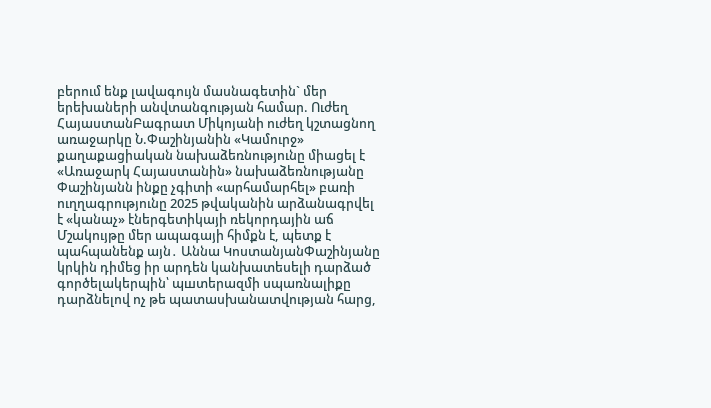բերում ենք լավագույն մասնագետին` մեր երեխաների անվտանգության համար. Ուժեղ ՀայաստանԲագրատ Միկոյանի ուժեղ կշտացնող առաջարկը Ն.Փաշինյանին «Կամուրջ» քաղաքացիական նախաձեռնությունը միացել է «Առաջարկ Հայաստանին» նախաձեռնությանը Փաշինյանն ինքը չգիտի «արհամարհել» բառի ուղղագրությունը 2025 թվականին արձանագրվել է «կանաչ» էներգետիկայի ռեկորդային աճ Մշակույթը մեր ապագայի հիմքն է, պետք է պահպանենք այն․ Աննա ԿոստանյանՓաշինյանը կրկին դիմեց իր արդեն կանխատեսելի դարձած գործելակերպին՝ պшտերազմի սպառնալիքը դարձնելով ոչ թե պատասխանատվության հարց,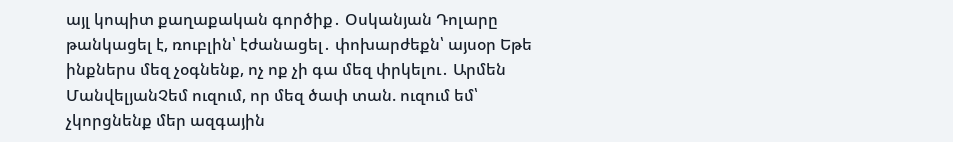այլ կոպիտ քաղաքական գործիք․ Օսկանյան Դոլարը թանկացել է, ռուբլին՝ էժանացել․ փոխարժեքն՝ այսօր Եթե ինքներս մեզ չօգնենք, ոչ ոք չի գա մեզ փրկելու․ Արմեն ՄանվելյանՉեմ ուզում, որ մեզ ծափ տան. ուզում եմ՝ չկորցնենք մեր ազգային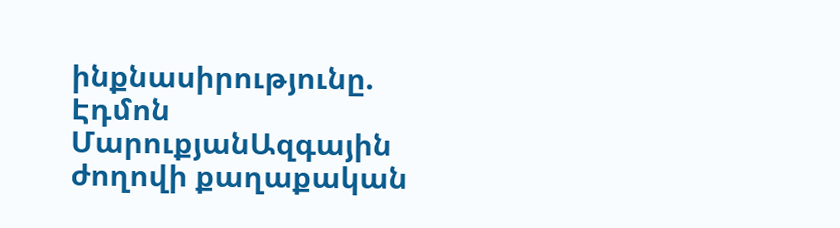ինքնասիրությունը. Էդմոն ՄարուքյանԱզգային ժողովի քաղաքական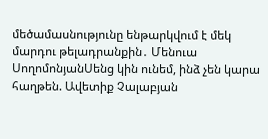մեծամասնությունը ենթարկվում է մեկ մարդու թելադրանքին․ Մենուա ՍողոմոնյանՍենց կին ունեմ, ինձ չեն կարա հաղթեն. Ավետիք Չալաբյան